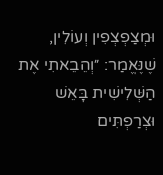וּמְצַפְצְפִין וְעוֹלִין, שֶׁנֶּאֱמַר: ״וְהֵבֵאתִי אֶת הַשְּׁלִישִׁית בָּאֵשׁ וּצְרַפְתִּים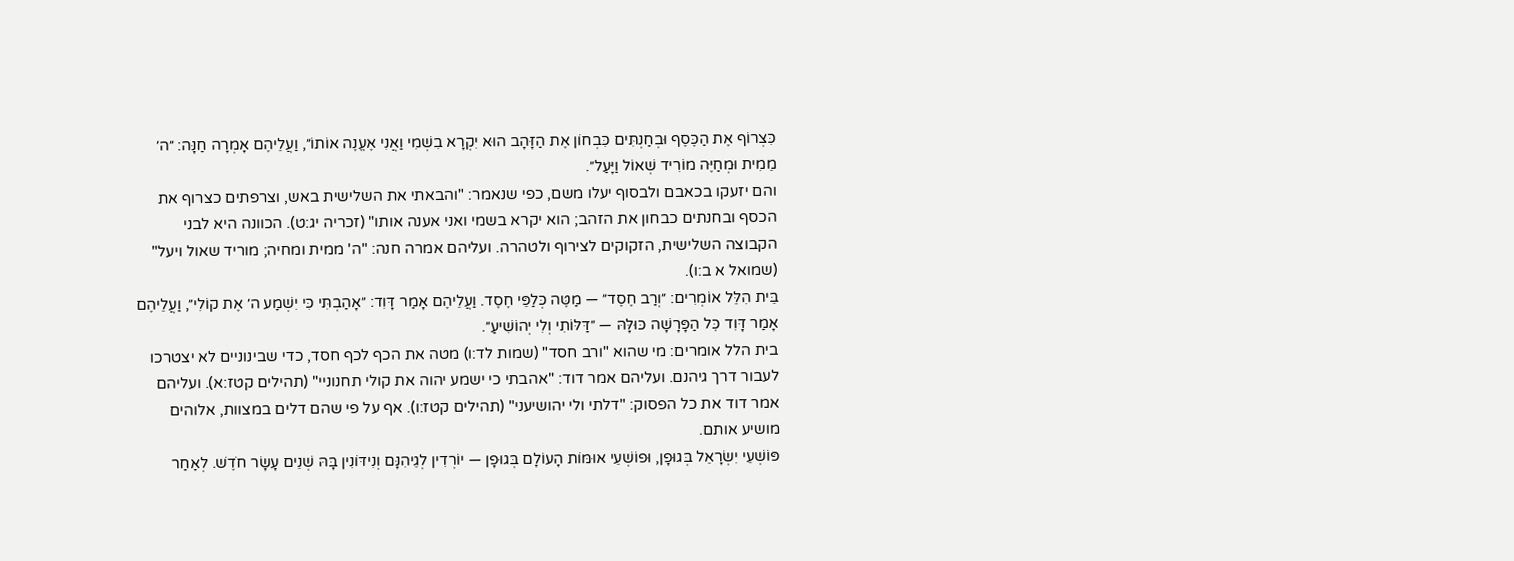כִּצְרוֹף אֶת הַכֶּסֶף וּבְחַנְתִּים כִּבְחוֹן אֶת הַזָּהָב הוּא יִקְרָא בִשְׁמִי וַאֲנִי אֶעֱנֶה אוֹתוֹ״, וַעֲלֵיהֶם אָמְרָה חַנָּה: ״ה׳ מֵמִית וּמְחַיֶּה מוֹרִיד שְׁאוֹל וַיָּעַל״.
והם יזעקו בכאבם ולבסוף יעלו משם, כפי שנאמר: "והבאתי את השלישית באש, וצרפתים כצרוף את הכסף ובחנתים כבחון את הזהב; הוא יקרא בשמי ואני אענה אותו" (זכריה יג:ט). הכוונה היא לבני הקבוצה השלישית, הזקוקים לצירוף ולטהרה. ועליהם אמרה חנה: "ה' ממית ומחיה; מוריד שאול ויעל" (שמואל א ב:ו).
בֵּית הִלֵּל אוֹמְרִים: ״וְרַב חֶסֶד״ — מַטֶּה כְּלַפֵּי חֶסֶד. וַעֲלֵיהֶם אָמַר דָּוִד: ״אָהַבְתִּי כִּי יִשְׁמַע ה׳ אֶת קוֹלִי״, וַעֲלֵיהֶם אָמַר דָּוִד כׇּל הַפָּרָשָׁה כּוּלָּהּ — ״דַּלּוֹתִי וְלִי יְהוֹשִׁיעַ״.
בית הלל אומרים: מי שהוא "ורב חסד" (שמות לד:ו) מטה את הכף לכף חסד, כדי שבינוניים לא יצטרכו לעבור דרך גיהנם. ועליהם אמר דוד: "אהבתי כי ישמע יהוה את קולי תחנוניי" (תהילים קטז:א). ועליהם אמר דוד את כל הפסוק: "דלתי ולי יהושיעני" (תהילים קטז:ו). אף על פי שהם דלים במצוות, אלוהים מושיע אותם.
פּוֹשְׁעֵי יִשְׂרָאֵל בְּגוּפָן, וּפוֹשְׁעֵי אוּמּוֹת הָעוֹלָם בְּגוּפָן — יוֹרְדִין לְגֵיהִנָּם וְנִידּוֹנִין בָּהּ שְׁנֵים עָשָׂר חֹדֶשׁ. לְאַחַר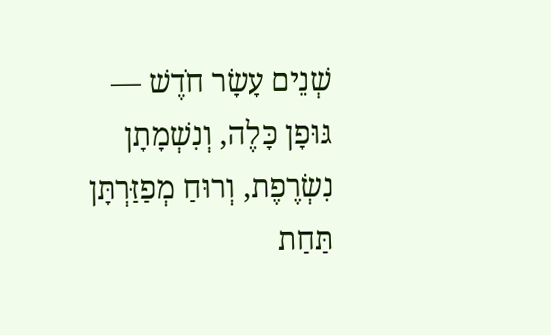שְׁנֵים עָשָׂר חֹדֶשׁ — גּוּפָן כָּלֶה, וְנִשְׁמָתָן נִשְׂרֶפֶת, וְרוּחַ מְפַזַּרְתָּן תַּחַת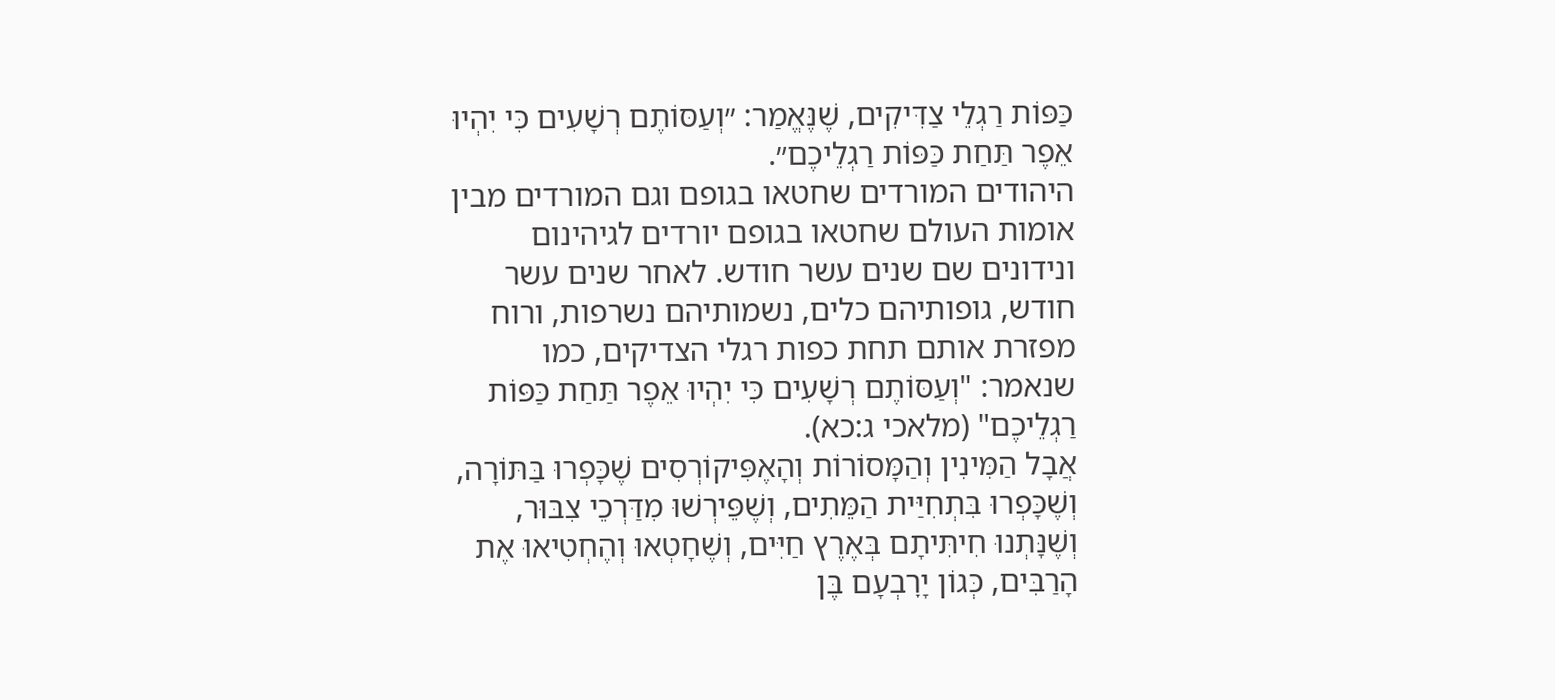כַּפּוֹת רַגְלֵי צַדִּיקִים, שֶׁנֶּאֱמַר: ״וְעַסּוֹתֶם רְשָׁעִים כִּי יִהְיוּ אֵפֶר תַּחַת כַּפּוֹת רַגְלֵיכֶם״.
היהודים המורדים שחטאו בגופם וגם המורדים מבין אומות העולם שחטאו בגופם יורדים לגיהינום ונידונים שם שנים עשר חודש. לאחר שנים עשר חודש, גופותיהם כלים, נשמותיהם נשרפות, ורוח מפזרת אותם תחת כפות רגלי הצדיקים, כמו שנאמר: "וְעַסּוֹתֶם רְשָׁעִים כִּי יִהְיוּ אֵפֶר תַּחַת כַּפּוֹת רַגְלֵיכֶם" (מלאכי ג:כא).
אֲבָל הַמִּינִין וְהַמָּסוֹרוֹת וְהָאֶפִּיקוֹרְסִים שֶׁכָּפְרוּ בַּתּוֹרָה, וְשֶׁכָּפְרוּ בִּתְחִיַּית הַמֵּתִים, וְשֶׁפֵּירְשׁוּ מִדַּרְכֵי צִבּוּר, וְשֶׁנָּתְנוּ חִיתִּיתָם בְּאֶרֶץ חַיִּים, וְשֶׁחָטְאוּ וְהֶחְטִיאוּ אֶת הָרַבִּים, כְּגוֹן יָרׇבְעָם בֶּן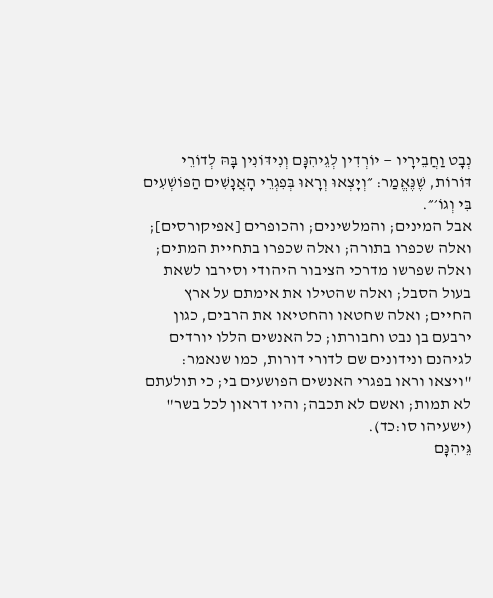נְבָט וַחֲבֵירָיו — יוֹרְדִין לְגֵיהִנָּם וְנִידּוֹנִין בָּהּ לְדוֹרֵי דּוֹרוֹת, שֶׁנֶּאֱמַר: ״וְיָצְאוּ וְרָאוּ בְּפִגְרֵי הָאֲנָשִׁים הַפּוֹשְׁעִים בִּי וְגוֹ׳״.
אבל המינים; והמלשינים; והכופרים [אפיקורסים]; ואלה שכפרו בתורה; ואלה שכפרו בתחיית המתים; ואלה שפרשו מדרכי הציבור היהודי וסירבו לשאת בעול הסבל; ואלה שהטילו את אימתם על ארץ החיים; ואלה שחטאו והחטיאו את הרבים, כגון ירבעם בן נבט וחבורתו; כל האנשים הללו יורדים לגיהנם ונידונים שם לדורי דורות, כמו שנאמר: "ויצאו וראו בפגרי האנשים הפושעים בי; כי תולעתם לא תמות; ואשם לא תכבה; והיו דראון לכל בשר" (ישעיהו סו:כד).
גֵּיהִנָּם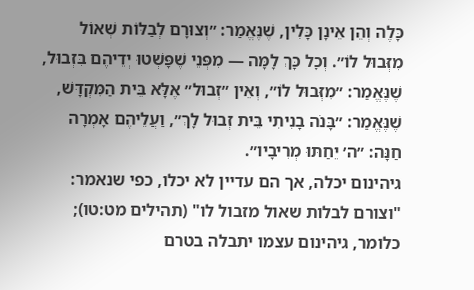כָּלֶה וְהֵן אֵינָן כָּלִין, שֶׁנֶּאֱמַר: ״וְצוּרָם לְבַלּוֹת שְׁאוֹל מִזְּבוּל לוֹ״. וְכׇל כָּךְ לָמָּה — מִפְּנֵי שֶׁפָּשְׁטוּ יְדֵיהֶם בִּזְבוּל, שֶׁנֶּאֱמַר: ״מִזְּבוּל לוֹ״, וְאֵין ״זְבוּל״ אֶלָּא בֵּית הַמִּקְדָּשׁ, שֶׁנֶּאֱמַר: ״בָּנֹה בָנִיתִי בֵּית זְבוּל לָךְ״, וַעֲלֵיהֶם אָמְרָה חַנָּה: ״ה׳ יֵחַתּוּ מְרִיבָיו״.
גיהינום יכלה, אך הם עדיין לא יכלו, כפי שנאמר: "וצורם לבלות שאול מזבול לו" (תהילים מט:טו); כלומר, גיהינום עצמו יתבלה בטרם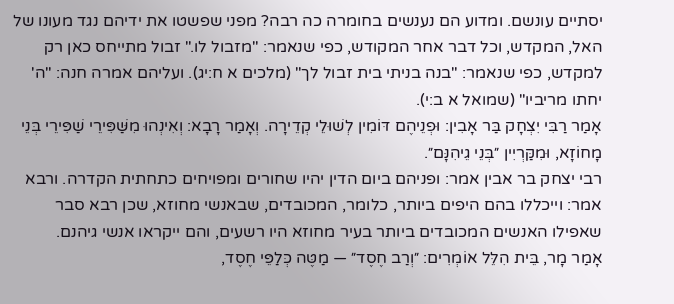יסתיים עונשם. ומדוע הם נענשים בחומרה כה רבה? מפני שפשטו את ידיהם נגד מעונו של האל, המקדש, וכל דבר אחר המקודש, כפי שנאמר: "מזבול לו." זבול מתייחס כאן רק למקדש, כפי שנאמר: "בנה בניתי בית זבול לך" (מלכים א ח:יג). ועליהם אמרה חנה: "ה' יחתו מריביו" (שמואל א ב:י).
אָמַר רַבִּי יִצְחָק בַּר אָבִין: וּפְנֵיהֶם דּוֹמִין לְשׁוּלֵי קְדֵירָה. וְאָמַר רָבָא: וְאִינְהוּ מִשַּׁפִּירֵי שַׁפִּירֵי בְּנֵי מָחוֹזָא, וּמִקַּרְיִין ״בְּנֵי גֵיהִנָּם״.
רבי יצחק בר אבין אמר: ופניהם ביום הדין יהיו שחורים ומפויחים כתחתית הקדרה. ורבא אמר: וייכללו בהם היפים ביותר, כלומר, המכובדים, שבאנשי מחוזא, שכן רבא סבר שאפילו האנשים המכובדים ביותר בעיר מחוזא היו רשעים, והם ייקראו אנשי גיהנם.
אָמַר מָר, בֵּית הִלֵּל אוֹמְרִים: ״וְרַב חֶסֶד״ — מַטֶּה כְּלַפֵּי חֶסֶד,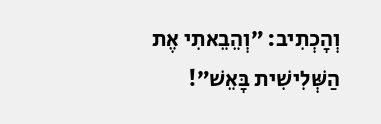וְהָכְתִיב: ״וְהֵבֵאתִי אֶת הַשְּׁלִישִׁית בָּאֵשׁ״!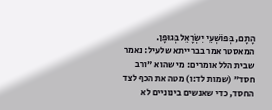הָתָם, בְּפוֹשְׁעֵי יִשְׂרָאֵל בְּגוּפָן.
המאסטר אמר בברייתא שלעיל: נאמר שבית הלל אומרים: מי שהוא "ורב חסד" (שמות לד:ו) מטה את הכף לצד החסד, כדי שאנשים בינוניים לא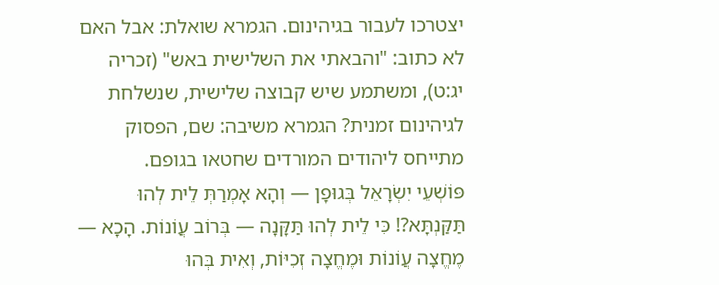יצטרכו לעבור בגיהינום. הגמרא שואלת: אבל האם לא כתוב: "והבאתי את השלישית באש" (זכריה יג:ט), ומשתמע שיש קבוצה שלישית, שנשלחת לגיהינום זמנית? הגמרא משיבה: שם, הפסוק מתייחס ליהודים המורדים שחטאו בגופם.
פּוֹשְׁעֵי יִשְׂרָאֵל בְּגוּפָן — וְהָא אָמְרַתְּ לֵית לְהוּ תַּקַּנְתָּא?! כִּי לֵית לְהוּ תַּקָּנָה — בְּרוֹב עֲוֹנוֹת. הָכָא — מֶחֱצָה עֲוֹנוֹת וּמֶחֱצָה זְכִיּוֹת, וְאִית בְּהוּ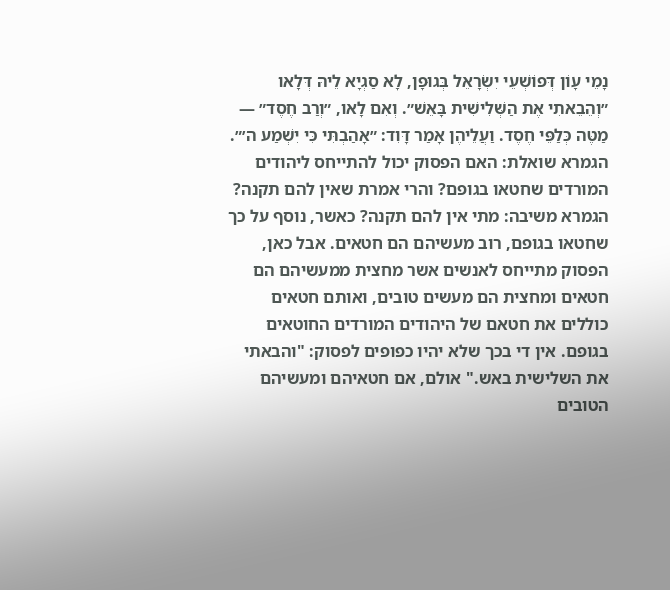נָמֵי עָוֹן דְּפוֹשְׁעֵי יִשְׂרָאֵל בְּגוּפָן, לָא סַגְיָא לֵיהּ דְּלָאו ״וְהֵבֵאתִי אֶת הַשְּׁלִישִׁית בָּאֵשׁ״. וְאִם לָאו, ״וְרַב חֶסֶד״ — מַטֶּה כְּלַפֵּי חֶסֶד. וַעֲלֵיהֶן אָמַר דָּוִד: ״אָהַבְתִּי כִּי יִשְׁמַע ה׳״.
הגמרא שואלת: האם הפסוק יכול להתייחס ליהודים המורדים שחטאו בגופם? והרי אמרת שאין להם תקנה? הגמרא משיבה: מתי אין להם תקנה? כאשר, נוסף על כך שחטאו בגופם, רוב מעשיהם הם חטאים. אבל כאן, הפסוק מתייחס לאנשים אשר מחצית ממעשיהם הם חטאים ומחצית הם מעשים טובים, ואותם חטאים כוללים את חטאם של היהודים המורדים החוטאים בגופם. אין די בכך שלא יהיו כפופים לפסוק: "והבאתי את השלישית באש." אולם, אם חטאיהם ומעשיהם הטובים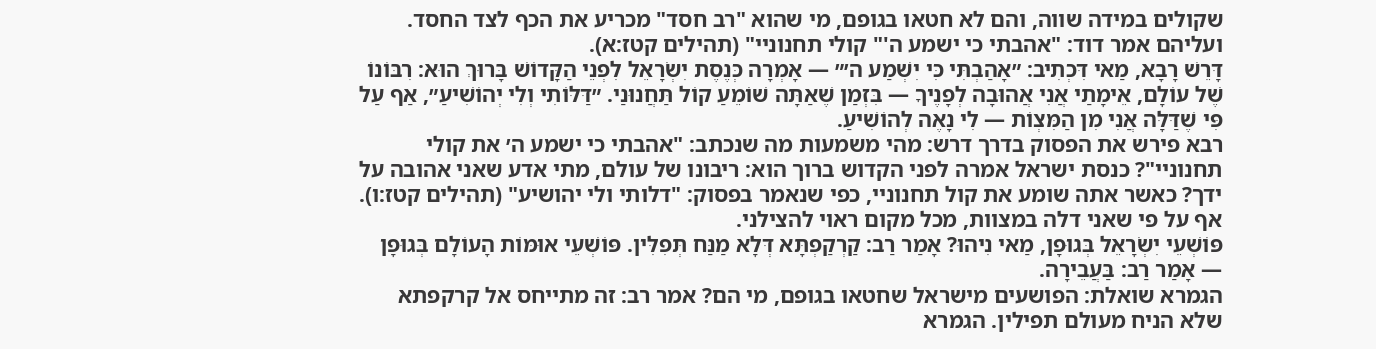שקולים במידה שווה, והם לא חטאו בגופם, מי שהוא "רב חסד" מכריע את הכף לצד החסד. ועליהם אמר דוד: "אהבתי כי ישמע ה'" קולי תחנוניי" (תהילים קטז:א).
דָּרֵשׁ רָבָא, מַאי דִּכְתִיב: ״אָהַבְתִּי כִּי יִשְׁמַע ה׳״ — אָמְרָה כְּנֶסֶת יִשְׂרָאֵל לִפְנֵי הַקָּדוֹשׁ בָּרוּךְ הוּא: רִבּוֹנוֹ שֶׁל עוֹלָם, אֵימָתַי אֲנִי אֲהוּבָה לְפָנֶיךָ — בִּזְמַן שֶׁאַתָּה שׁוֹמֵעַ קוֹל תַּחֲנוּנַי. ״דַּלּוֹתִי וְלִי יְהוֹשִׁיעַ״, אַף עַל פִּי שֶׁדַּלָּה אֲנִי מִן הַמִּצְוֹת — לִי נָאֶה לְהוֹשִׁיעַ.
רבא פירש את הפסוק בדרך דרש: מהי משמעות מה שנכתב: "אהבתי כי ישמע ה׳ את קולי תחנוניי"? כנסת ישראל אמרה לפני הקדוש ברוך הוא: ריבונו של עולם, מתי אדע שאני אהובה על ידך? כאשר אתה שומע את קול תחנוניי, כפי שנאמר בפסוק: "דלותי ולי יהושיע" (תהילים קטז:ו). אף על פי שאני דלה במצוות, מכל מקום ראוי להצילני.
פּוֹשְׁעֵי יִשְׂרָאֵל בְּגוּפָן, מַאי נִיהוּ? אָמַר רַב: קַרְקַפְתָּא דְּלָא מַנַּח תְּפִלִּין. פּוֹשְׁעֵי אוּמּוֹת הָעוֹלָם בְּגוּפָן — אָמַר רַב: בַּעֲבֵירָה.
הגמרא שואלת: הפושעים מישראל שחטאו בגופם, מי הם? אמר רב: זה מתייחס אל קרקפתא שלא הניח מעולם תפילין. הגמרא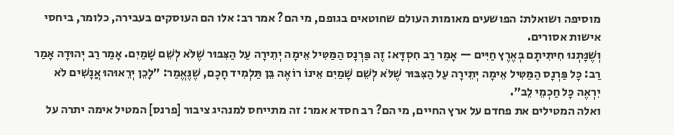מוסיפה ושואלת: הפושעים מאומות העולם שחוטאים בגופם, מי הם? אמר רב: אלו הם העוסקים בעבירה, כלומר, ביחסי אישות אסורים.
וְשֶׁנָּתְנוּ חִיתִּיתָם בְּאֶרֶץ חַיִּים — אָמַר רַב חִסְדָּא: זֶה פַּרְנָס הַמַּטִּיל אֵימָה יְתֵירָה עַל הַצִּבּוּר שֶׁלֹּא לְשֵׁם שָׁמַיִם. אָמַר רַב יְהוּדָה אָמַר רַב: כׇּל פַּרְנָס הַמַּטִּיל אֵימָה יְתֵירָה עַל הַצִּבּוּר שֶׁלֹּא לְשֵׁם שָׁמַיִם אֵינוֹ רוֹאֶה בֵּן תַּלְמִיד חָכָם, שֶׁנֶּאֱמַר: ״לָכֵן יְרֵאוּהוּ אֲנָשִׁים לֹא יִרְאֶה כׇּל חַכְמֵי לֵב״.
ואלה המטילים את פחדם על ארץ החיים, מי הם? רב חסדא אמר: זה מתייחס למנהיג ציבור [פרנס] המטיל אימה יתרה על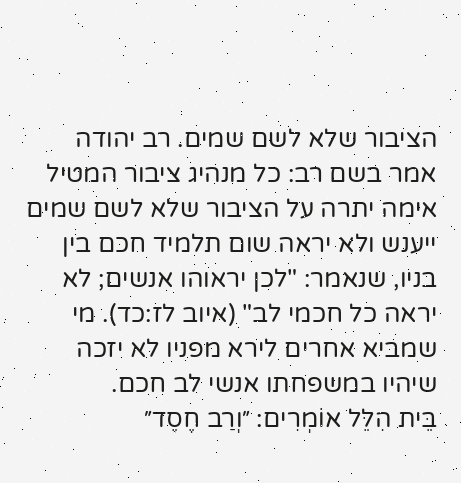הציבור שלא לשם שמים. רב יהודה אמר בשם רב: כל מנהיג ציבור המטיל אימה יתרה על הציבור שלא לשם שמים ייענש ולא יראה שום תלמיד חכם בין בניו, שנאמר: "לכן יראוהו אנשים; לא יראה כל חכמי לב" (איוב לז:כד). מי שמביא אחרים לירא מפניו לא יזכה שיהיו במשפחתו אנשי לב חכם.
בֵּית הִלֵּל אוֹמְרִים: ״וְרַב חֶסֶד״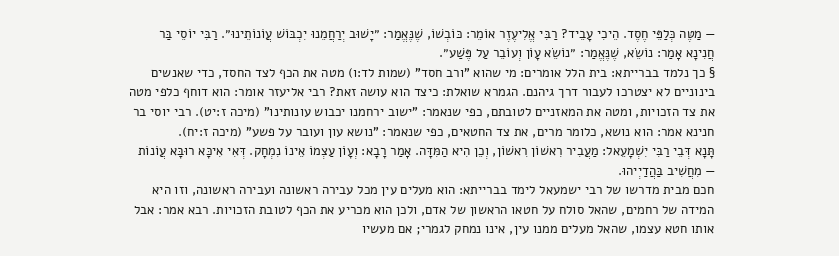— מַטֶּה כְּלַפֵּי חֶסֶד. הֵיכִי עָבֵיד? רַבִּי אֱלִיעֶזֶר אוֹמֵר: כּוֹבְשׁוֹ, שֶׁנֶּאֱמַר: ״יָשׁוּב יְרַחֲמֵנוּ יִכְבּוֹשׁ עֲוֹנוֹתֵינוּ״. רַבִּי יוֹסֵי בַּר חֲנִינָא אָמַר: נוֹשֵׂא, שֶׁנֶּאֱמַר: ״נוֹשֵׂא עָוֹן וְעוֹבֵר עַל פֶּשַׁע״.
§ כך נלמד בברייתא: בית הלל אומרים: מי שהוא "ורב חסד" (שמות לד:ו) מטה את הכף לצד החסד, כדי שאנשים בינוניים לא יצטרכו לעבור דרך גיהנם. הגמרא שואלת: כיצד הוא עושה זאת? רבי אליעזר אומר: הוא דוחף כלפי מטה את צד הזכויות, ומטה את המאזניים לטובתם, כפי שנאמר: "ישוב ירחמנו יכבוש עונותינו" (מיכה ז:יט). רבי יוסי בר חנינא אמר: הוא נושא, כלומר מרים, את צד החטאים, כפי שנאמר: "נושא עון ועובר על פשע" (מיכה ז:יח).
תָּנָא דְּבֵי רַבִּי יִשְׁמָעֵאל: מַעֲבִיר רִאשׁוֹן רִאשׁוֹן, וְכֵן הִיא הַמִּדָּה. אָמַר רָבָא: וְעָוֹן עַצְמוֹ אֵינוֹ נִמְחָק. דְּאִי אִיכָּא רוּבָּא עֲוֹנוֹת — מִחֲשִׁיב בַּהֲדַיְיהוּ.
חכם מבית מדרשו של רבי ישמעאל לימד בברייתא: הוא מעלים עין מכל עבירה ראשונה ועבירה ראשונה, וזו היא המידה של רחמים, שהאל סולח על חטאו הראשון של אדם, ולכן הוא מכריע את הכף לטובת הזכויות. רבא אמר: אבל אותו חטא עצמו, שהאל מעלים ממנו עין, אינו נמחק לגמרי; אם מעשיו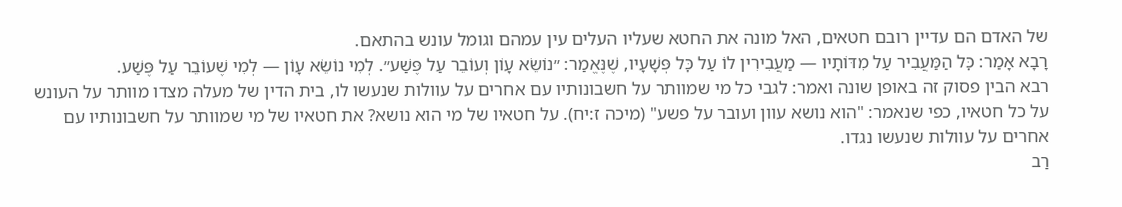של האדם הם עדיין רובם חטאים, האל מונה את החטא שעליו העלים עין עמהם וגומל עונש בהתאם.
רָבָא אָמַר: כׇּל הַמַּעֲבִיר עַל מִדּוֹתָיו — מַעֲבִירִין לוֹ עַל כׇּל פְּשָׁעָיו, שֶׁנֶּאֱמַר: ״נוֹשֵׂא עָוֹן וְעוֹבֵר עַל פֶּשַׁע״. לְמִי נוֹשֵׂא עָוֹן — לְמִי שֶׁעוֹבֵר עַל פֶּשַׁע.
רבא הבין פסוק זה באופן שונה ואמר: לגבי כל מי שמוותר על חשבונותיו עם אחרים על עוולות שנעשו לו, בית הדין של מעלה מצדו מוותר על העונש על כל חטאיו, כפי שנאמר: "הוא נושא עוון ועובר על פשע" (מיכה ז:יח). על חטאיו של מי הוא נושא? את חטאיו של מי שמוותר על חשבונותיו עם אחרים על עוולות שנעשו נגדו.
רַב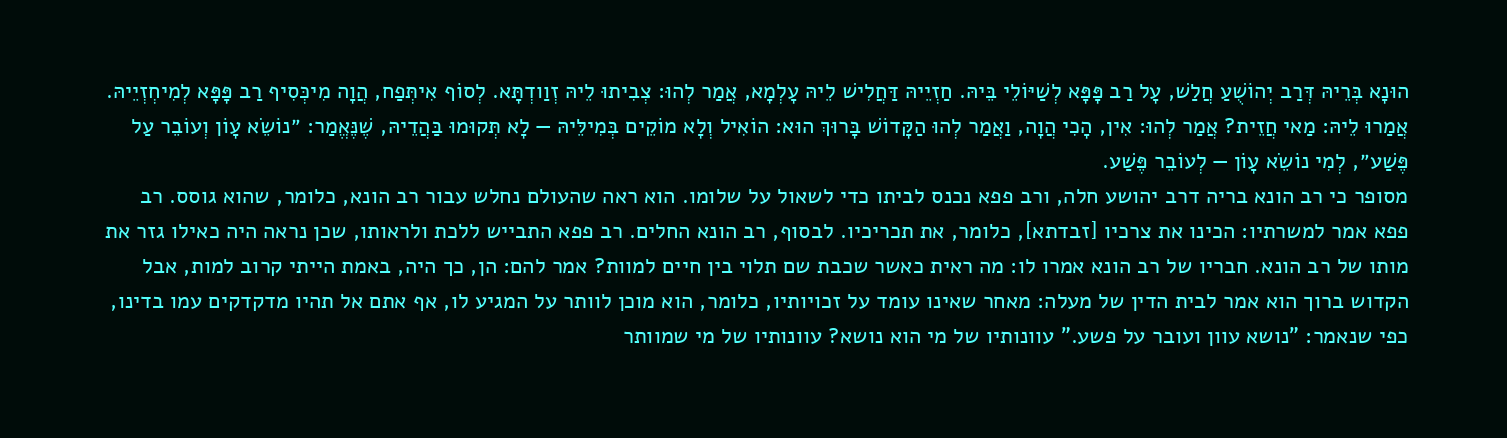הוּנָא בְּרֵיהּ דְּרַב יְהוֹשֻׁעַ חֲלַשׁ, עָל רַב פָּפָּא לְשַׁיּוֹלֵי בֵּיהּ. חַזְיֵיהּ דַּחֲלִישׁ לֵיהּ עָלְמָא, אֲמַר לְהוּ: צְבִיתוּ לֵיהּ זְוַודְתָּא. לְסוֹף אִיתְּפַח, הֲוָה מִיכְּסִיף רַב פָּפָּא לְמִיחְזְיֵיהּ. אֲמַרוּ לֵיהּ: מַאי חֲזֵית? אֲמַר לְהוּ: אִין, הָכִי הֲוָה, וַאֲמַר לְהוּ הַקָּדוֹשׁ בָּרוּךְ הוּא: הוֹאִיל וְלָא מוֹקֵים בְּמִילֵּיהּ — לָא תְּקוּמוּ בַּהֲדֵיהּ, שֶׁנֶּאֱמַר: ״נוֹשֵׂא עָוֹן וְעוֹבֵר עַל פֶּשַׁע״, לְמִי נוֹשֵׂא עָוֹן — לְעוֹבֵר פֶּשַׁע.
מסופר כי רב הונא בריה דרב יהושע חלה, ורב פפא נכנס לביתו כדי לשאול על שלומו. הוא ראה שהעולם נחלש עבור רב הונא, כלומר, שהוא גוסס. רב פפא אמר למשרתיו: הכינו את צרכיו [זבדתא], כלומר, את תכריכיו. לבסוף, רב הונא החלים. רב פפא התבייש ללכת ולראותו, שכן נראה היה כאילו גזר את מותו של רב הונא. חבריו של רב הונא אמרו לו: מה ראית כאשר שכבת שם תלוי בין חיים למוות? אמר להם: הן, כך היה, באמת הייתי קרוב למות, אבל הקדוש ברוך הוא אמר לבית הדין של מעלה: מאחר שאינו עומד על זכויותיו, כלומר, הוא מוכן לוותר על המגיע לו, אף אתם אל תהיו מדקדקים עמו בדינו, כפי שנאמר: "נושא עוון ועובר על פשע." עוונותיו של מי הוא נושא? עוונותיו של מי שמוותר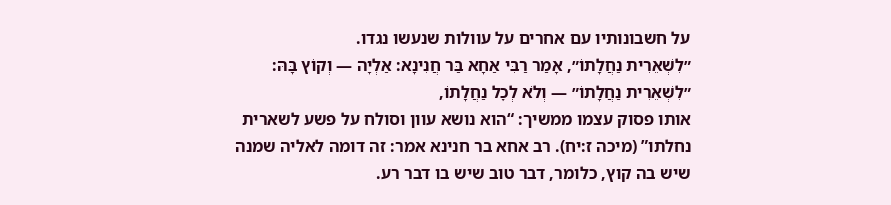על חשבונותיו עם אחרים על עוולות שנעשו נגדו.
״לִשְׁאֵרִית נַחֲלָתוֹ״, אָמַר רַבִּי אַחָא בַּר חֲנִינָא: אַלְיָה — וְקוֹץ בָּהּ: ״לִשְׁאֵרִית נַחֲלָתוֹ״ — וְלֹא לְכׇל נַחֲלָתוֹ,
אותו פסוק עצמו ממשיך: “הוא נושא עוון וסולח על פשע לשארית נחלתו” (מיכה ז:יח). רב אחא בר חנינא אמר: זה דומה לאליה שמנה שיש בה קוץ, כלומר, דבר טוב שיש בו דבר רע.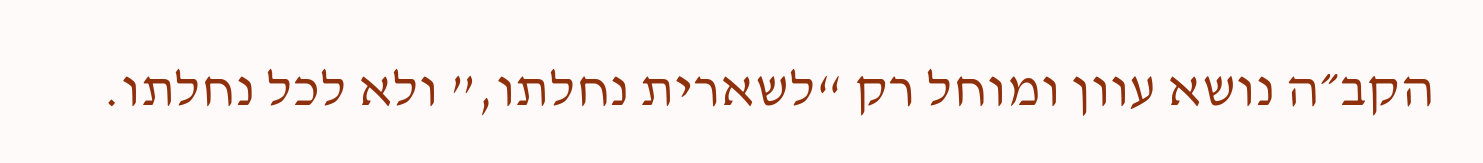הקב״ה נושא עוון ומוחל רק “לשארית נחלתו,” ולא לכל נחלתו.